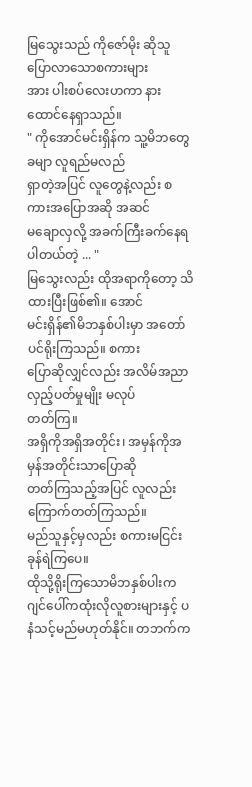မြသွေးသည် ကိုဇော်မိုး ဆိုသူပြောလာသောစကားများ
အား ပါးစပ်လေးဟကာ နားထောင်နေရှာသည်။
" ကိုအောင်မင်းရှိန်က သူ့မိဘတွေခမျာ လူရည်မလည်
ရှာတဲ့အပြင် လူတွေနဲ့လည်း စကားအပြောအဆို အဆင်
မချောလှလို့ အခက်ကြီးခက်နေရပါတယ်တဲ့ ... "
မြသွေးလည်း ထိုအရာကိုတော့ သိထားပြီးဖြစ်၏။ အောင်
မင်းရှိန်၏မိဘနှစ်ပါးမှာ အတော်ပင်ရိုးကြသည်။ စကား
ပြောဆိုလျှင်လည်း အလိမ်အညာလှည့်ပတ်မှုမျိုး မလုပ်
တတ်ကြ။
အရှိကိုအရှိအတိုင်း၊ အမှန်ကိုအမှန်အတိုင်းသာပြောဆို
တတ်ကြသည့်အပြင် လူလည်းကြောက်တတ်ကြသည်။
မည်သူနှင့်မှလည်း စကားမငြင်းခုန်ရဲကြပေ။
ထိုသို့ရိုးကြသောမိဘနှစ်ပါးက ဂျင်ပေါ်ကထုံးလိုလူစားများနှင့် ပနံသင့်မည်မဟုတ်နိုင်။ တဘက်က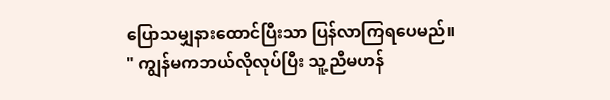ပြောသမျှနားထောင်ပြီးသာ ပြန်လာကြရပေမည်။
" ကျွန်မကဘယ်လိုလုပ်ပြီး သူ့ညီမဟန်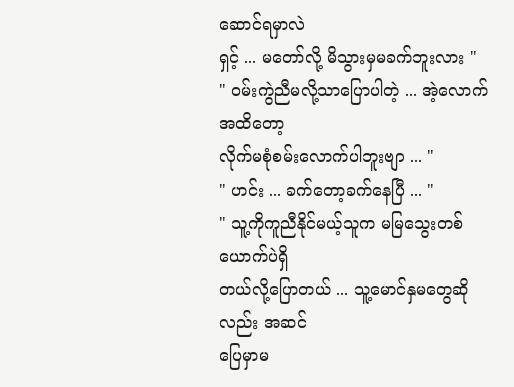ဆောင်ရမှာလဲ
ရှင့် ... မတော်လို့ မိသွားမှမခက်ဘူးလား "
" ဝမ်းကွဲညီမလို့သာပြောပါတဲ့ ... အဲ့လောက်အထိတော့
လိုက်မစုံစမ်းလောက်ပါဘူးဗျာ ... "
" ဟင်း ... ခက်တော့ခက်နေပြီ ... "
" သူ့ကိုကူညီနိုင်မယ့်သူက မမြသွေးတစ်ယောက်ပဲရှိ
တယ်လို့ပြောတယ် ... သူ့မောင်နှမတွေဆိုလည်း အဆင်
ပြေမှာမ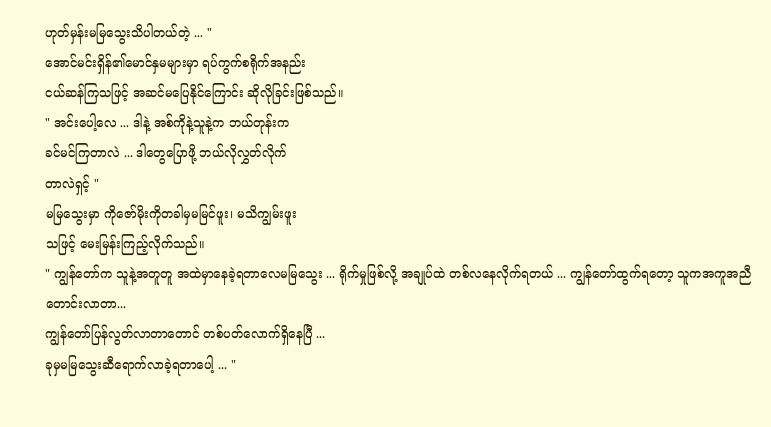ဟုတ်မှန်းမမြသွေးသိပါတယ်တဲ့ ... "
အောင်မင်းရှိန်၏မောင်နှမများမှာ ရပ်ကွက်စရိုက်အနည်း
ငယ်ဆန်ကြသဖြင့် အဆင်မပြေနိုင်ကြောင်း ဆိုလိုခြင်းဖြစ်သည်။
" အင်းပေါ့လေ ... ဒါနဲ့ အစ်ကိုနဲ့သူနဲ့က ဘယ်တုန်းက
ခင်မင်ကြတာလဲ ... ဒါတွေပြောဖို့ ဘယ်လိုလွှတ်လိုက်
တာလဲရှင့် "
မမြသွေးမှာ ကိုဇော်မိုးကိုတခါမှမမြင်ဖူး၊ မသိကျွမ်းဖူး
သဖြင့် မေးမြန်းကြည့်လိုက်သည်။
" ကျွန်တော်က သူနဲ့အတူတူ အထဲမှာနေခဲ့ရတာလေမမြသွေး ... ရိုက်မှုဖြစ်လို့ အချုပ်ထဲ တစ်လနေလိုက်ရတယ် ... ကျွန်တော်ထွက်ရတော့ သူကအကူအညီတောင်းလာတာ...
ကျွန်တော်ပြန်လွတ်လာတာတောင် တစ်ပတ်လောက်ရှိနေပြီ ...
ခုမှမမြသွေးဆီရောက်လာခဲ့ရတာပေါ့ ... "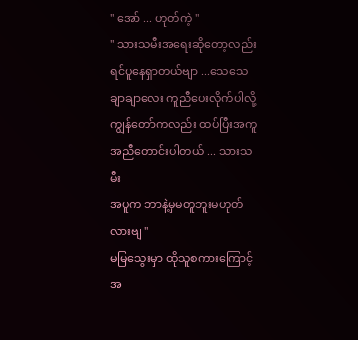" အော် ... ဟုတ်ကဲ့ "
" သားသမီးအရေးဆိုတော့လည်းရင်ပူနေရှာတယ်ဗျာ ...သေသေချာချာလေး ကူညီပေးလိုက်ပါလို့
ကျွန်တော်ကလည်း ထပ်ပြီးအကူအညီတောင်းပါတယ် ... သားသမီး
အပူက ဘာနဲ့မှမတူဘူးမဟုတ်လားဗျ "
မမြသွေးမှာ ထိုသူစကားကြောင့် အ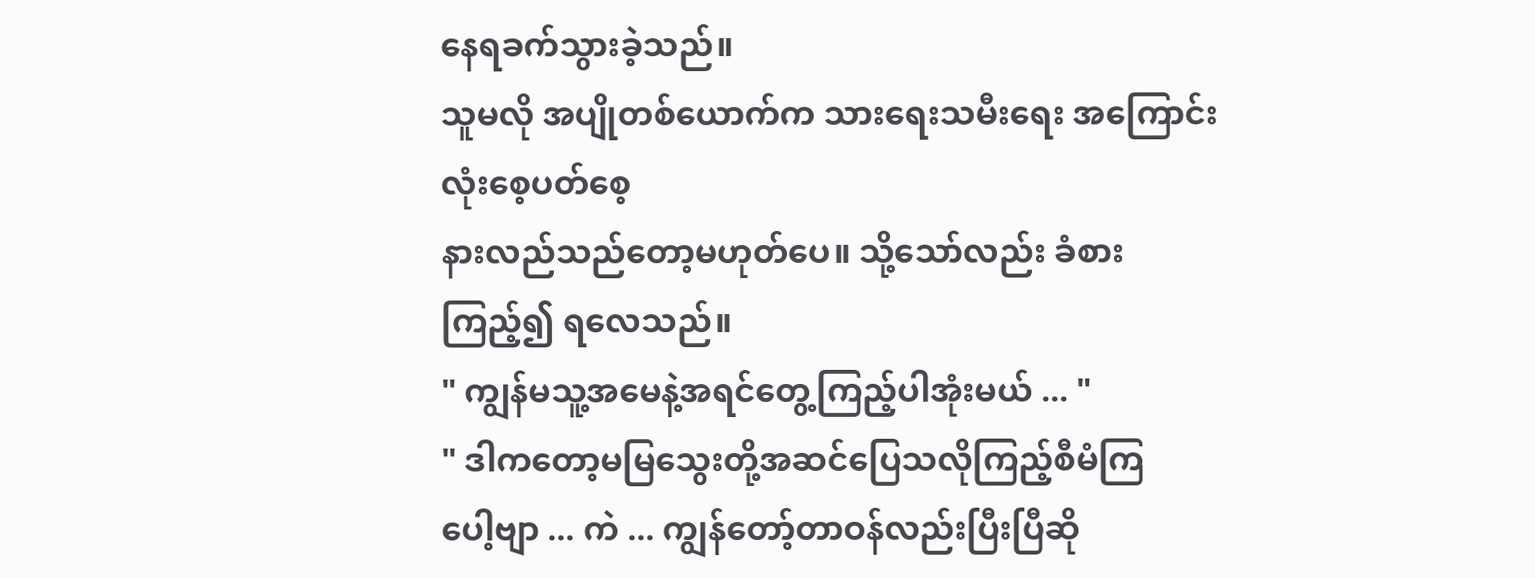နေရခက်သွားခဲ့သည်။
သူမလို အပျိုတစ်ယောက်က သားရေးသမီးရေး အကြောင်း လုံးစေ့ပတ်စေ့
နားလည်သည်တော့မဟုတ်ပေ။ သို့သော်လည်း ခံစားကြည့်၍ ရလေသည်။
" ကျွန်မသူ့အမေနဲ့အရင်တွေ့ကြည့်ပါအုံးမယ် ... "
" ဒါကတော့မမြသွေးတို့အဆင်ပြေသလိုကြည့်စီမံကြ
ပေါ့ဗျာ ... ကဲ ... ကျွန်တော့်တာဝန်လည်းပြီးပြီဆို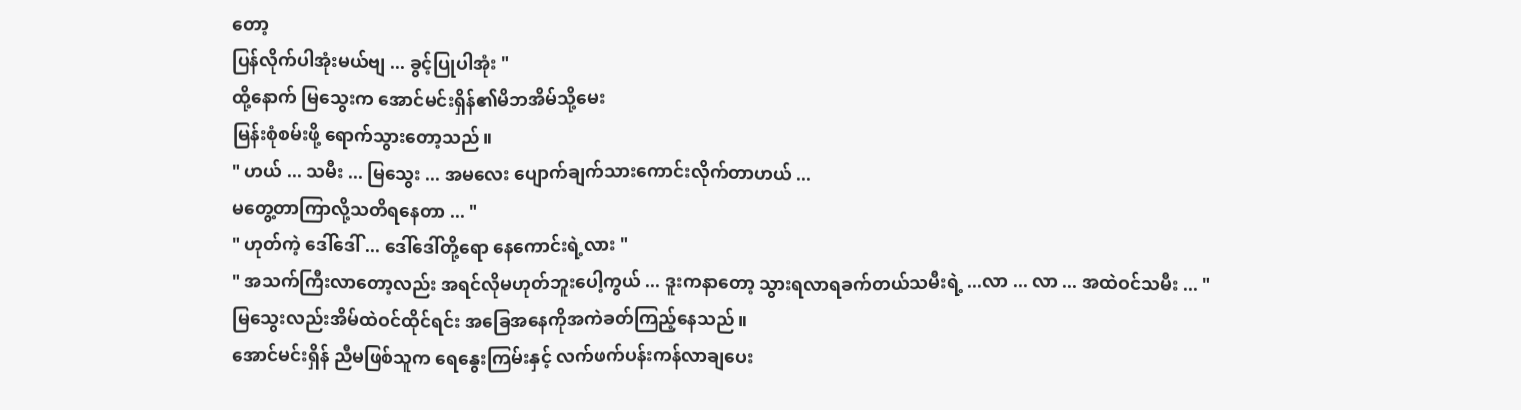တော့
ပြန်လိုက်ပါအုံးမယ်ဗျ ... ခွင့်ပြုပါအုံး "
ထို့နောက် မြသွေးက အောင်မင်းရှိန်၏မိဘအိမ်သို့မေး
မြန်းစုံစမ်းဖို့ ရောက်သွားတော့သည်။
" ဟယ် ... သမီး ... မြသွေး ... အမလေး ပျောက်ချက်သားကောင်းလိုက်တာဟယ် ...
မတွေ့တာကြာလို့သတိရနေတာ ... "
" ဟုတ်ကဲ့ ဒေါ်ဒေါ် ... ဒေါ်ဒေါ်တို့ရော နေကောင်းရဲ့လား "
" အသက်ကြီးလာတော့လည်း အရင်လိုမဟုတ်ဘူးပေါ့ကွယ် ... ဒူးကနာတော့ သွားရလာရခက်တယ်သမီးရဲ့ ...လာ ... လာ ... အထဲဝင်သမီး ... "
မြသွေးလည်းအိမ်ထဲဝင်ထိုင်ရင်း အခြေအနေကိုအကဲခတ်ကြည့်နေသည်။
အောင်မင်းရှိန် ညီမဖြစ်သူက ရေနွေးကြမ်းနှင့် လက်ဖက်ပန်းကန်လာချပေး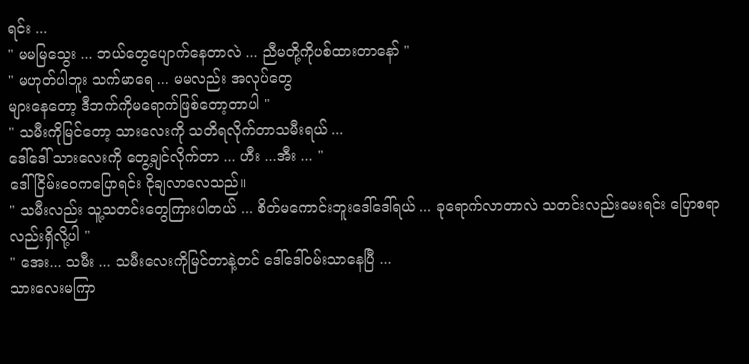ရင်း ...
" မမမြသွေး ... ဘယ်တွေပျောက်နေတာလဲ ... ညီမတို့ကိုပစ်ထားတာနော် "
" မဟုတ်ပါဘူး သက်မာရေ ... မမလည်း အလုပ်တွေ
များနေတော့ ဒီဘက်ကိုမရောက်ဖြစ်တော့တာပါ "
" သမီးကိုမြင်တော့ သားလေးကို သတိရလိုက်တာသမီးရယ် ...
ဒေါ်ဒေါ် သားလေးကို တွေ့ချင်လိုက်တာ ... ဟီး ...အီး ... "
ဒေါ်ငြိမ်းဝေကပြောရင်း ငိုချလာလေသည်။
" သမီးလည်း သူ့သတင်းတွေကြားပါတယ် ... စိတ်မကောင်းဘူးဒေါ်ဒေါ်ရယ် ... ခုရောက်လာတာလဲ သတင်းလည်းမေးရင်း ပြောစရာလည်းရှိလို့ပါ "
" အေး... သမီး ... သမီးလေးကိုမြင်တာနဲ့တင် ဒေါ်ဒေါ်ဝမ်းသာနေပြီ ...
သားလေးမကြာ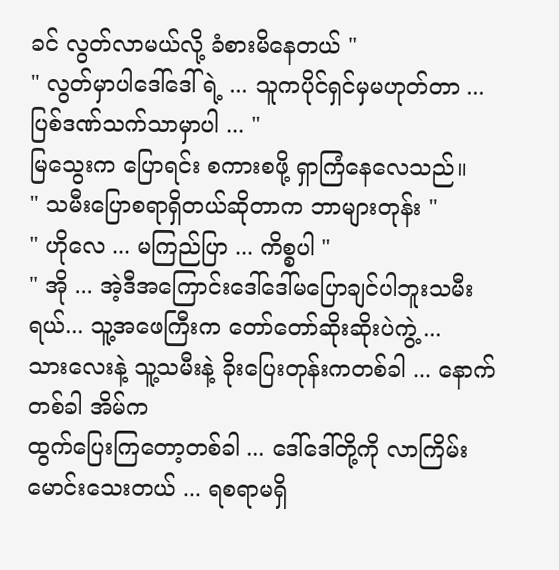ခင် လွတ်လာမယ်လို့ ခံစားမိနေတယ် "
" လွတ်မှာပါဒေါ်ဒေါ် ရဲ့ ... သူကပိုင်ရှင်မှမဟုတ်တာ ...ပြစ်ဒဏ်သက်သာမှာပါ ... "
မြသွေးက ပြောရင်း စကားစဖို့ ရှာကြံနေလေသည်။
" သမီးပြောစရာရှိတယ်ဆိုတာက ဘာများတုန်း "
" ဟိုလေ ... မကြည်ပြာ ... ကိစ္စပါ "
" အို ... အဲ့ဒီအကြောင်းဒေါ်ဒေါ်မပြောချင်ပါဘူးသမီးရယ်... သူ့အဖေကြီးက တော်တော်ဆိုးဆိုးပဲကွဲ့ ...
သားလေးနဲ့ သူ့သမီးနဲ့ ခိုးပြေးတုန်းကတစ်ခါ ... နောက်တစ်ခါ အိမ်က
ထွက်ပြေးကြတော့တစ်ခါ ... ဒေါ်ဒေါ်တို့ကို လာကြိမ်းမောင်းသေးတယ် ... ရစရာမရှိ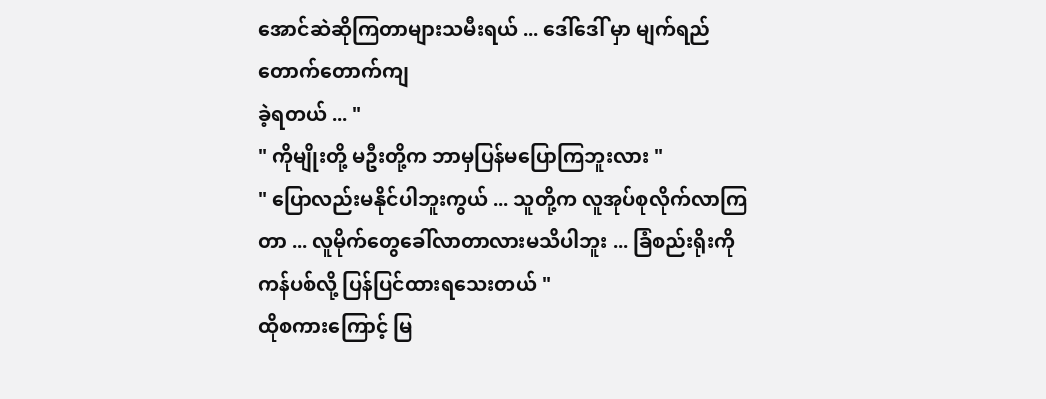အောင်ဆဲဆိုကြတာများသမီးရယ် ... ဒေါ်ဒေါ် မှာ မျက်ရည်တောက်တောက်ကျ
ခဲ့ရတယ် ... "
" ကိုမျိုးတို့ မဦးတို့က ဘာမှပြန်မပြောကြဘူးလား "
" ပြောလည်းမနိုင်ပါဘူးကွယ် ... သူတို့က လူအုပ်စုလိုက်လာကြတာ ... လူမိုက်တွေခေါ်လာတာလားမသိပါဘူး ... ခြံစည်းရိုးကိုကန်ပစ်လို့ ပြန်ပြင်ထားရသေးတယ် "
ထိုစကားကြောင့် မြ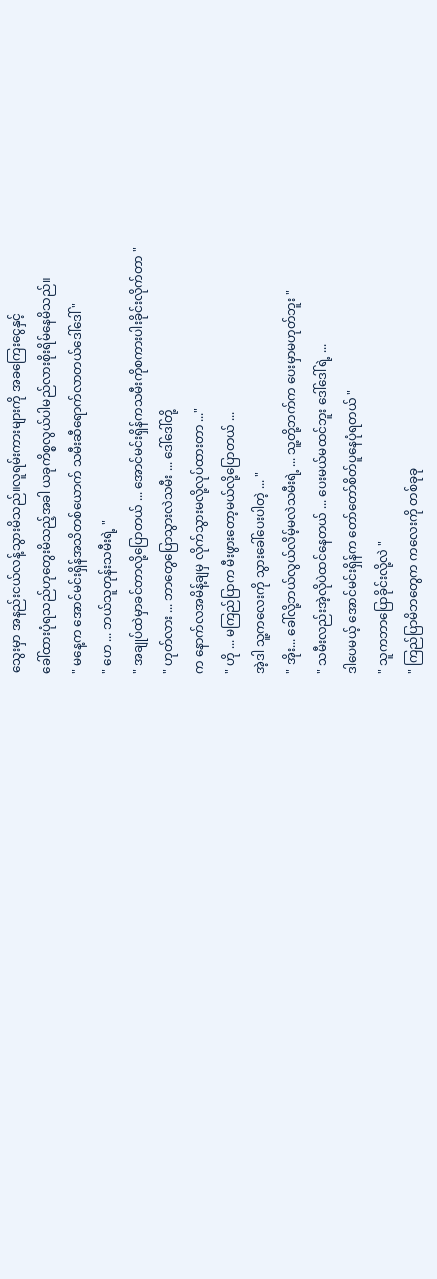သွေးမှာ အနည်းငယ်လန့်သွားမိသည်။လူရမ်းကားများကို အခကြေးငွေနှင့်
ခေါ်ထားပုံရသည်ဟုတွေးမိသည့်အခါ ယခုကိစ္စလွယ်ပါမည်လားစိုးရိမ်နေမိသည်။
" မနေ့က အောင်မင်းရှိန်အသိတစ်ယောက် သမီးဆီရောက်လာတယ်ဒေါ်ဒေါ် "
" ဟေ ... ဘယ်သူတုန်းသမီးရဲ့ "
" အချုပ်ထဲမှာခင်တာလို့ပြောတယ် ... အောင်မင်းရှိန်ကသမီးကိုစကားပါးခိုင်းလိုက်တာ "
" ဟုတ်လား ... ဘာတွေပြောသွားလဲသမီး ... ဒေါ်ဒေါ်တို့
က နောက်လအမိန့်ချမှ လိုက်သွားမလို့လုပ်ထားတာ ..."
" ဟို ... မကြည်ပြာက မီးဖွားတော့မယ်လို့ပြောတယ် ...
အဲ့ဒါ သူ့ကလေးကို သွားခေါ်ပေးပါတဲ့ ... "
" အိုး... ခေါ်လို့ဘယ်လွယ်လိမ့်မလဲသမီးရဲ့ ... သူ့တို့ဘက်က ပေးမှာမဟုတ်ဘူး "
" သမီးလည်းအဲ့လိုပဲထင်နေတယ် ... ပေးမယ်မထင်ဘူး ဒေါ်ဒေါ်ရဲ့ ...
ဒါပေမယ့် အောင်မင်းရှိန်က တော်တော်စိတ်ပူနေပုံရတယ် "
" သူကဘာပြောခိုင်းလို့လဲ "
" ကြည်ပြာမိဘတွေက ကလေးကို တစ်ခုခု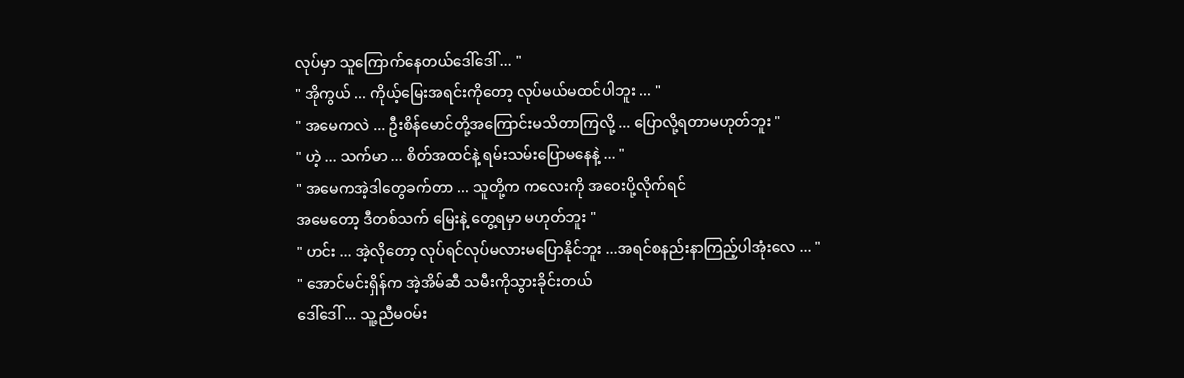လုပ်မှာ သူကြောက်နေတယ်ဒေါ်ဒေါ် ... "
" အိုကွယ် ... ကိုယ့်မြေးအရင်းကိုတော့ လုပ်မယ်မထင်ပါဘူး ... "
" အမေကလဲ ... ဦးစိန်မောင်တို့အကြောင်းမသိတာကြလို့ ... ပြောလို့ရတာမဟုတ်ဘူး "
" ဟဲ့ ... သက်မာ ... စိတ်အထင်နဲ့ ရမ်းသမ်းပြောမနေနဲ့ ... "
" အမေကအဲ့ဒါတွေခက်တာ ... သူတို့က ကလေးကို အဝေးပို့လိုက်ရင်
အမေတော့ ဒီတစ်သက် မြေးနဲ့ တွေ့ရမှာ မဟုတ်ဘူး "
" ဟင်း ... အဲ့လိုတော့ လုပ်ရင်လုပ်မလားမပြောနိုင်ဘူး ...အရင်စနည်းနာကြည့်ပါအုံးလေ ... "
" အောင်မင်းရှိန်က အဲ့အိမ်ဆီ သမီးကိုသွားခိုင်းတယ်
ဒေါ်ဒေါ် ... သူ့ညီမဝမ်း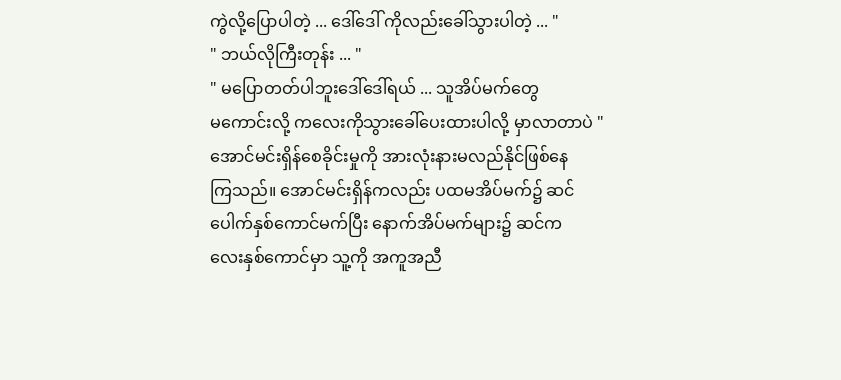ကွဲလို့ပြောပါတဲ့ ... ဒေါ်ဒေါ် ကိုလည်းခေါ်သွားပါတဲ့ ... "
" ဘယ်လိုကြီးတုန်း ... "
" မပြောတတ်ပါဘူးဒေါ်ဒေါ်ရယ် ... သူအိပ်မက်တွေ
မကောင်းလို့ ကလေးကိုသွားခေါ်ပေးထားပါလို့ မှာလာတာပဲ "
အောင်မင်းရှိန်စေခိုင်းမှုကို အားလုံးနားမလည်နိုင်ဖြစ်နေ
ကြသည်။ အောင်မင်းရှိန်ကလည်း ပထမအိပ်မက်၌ ဆင်
ပေါက်နှစ်ကောင်မက်ပြီး နောက်အိပ်မက်များ၌ ဆင်က
လေးနှစ်ကောင်မှာ သူ့ကို အကူအညီ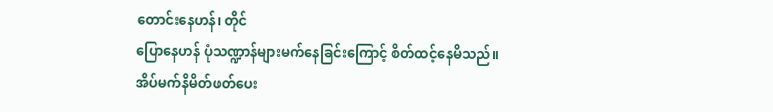တောင်းနေဟန်၊ တိုင်
ပြောနေဟန် ပုံသဏ္ဍာန်များမက်နေခြင်းကြောင့် စိတ်ထင့်နေမိသည်။
အိပ်မက်နိမိတ်ဖတ်ပေး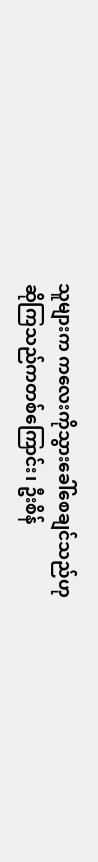သူများက ကလေးကိုသွားခေါ်စေချင်သည်ဟု
ဆိုကြသည်ကတစ်ကြောင်း၊ ဦးစိန်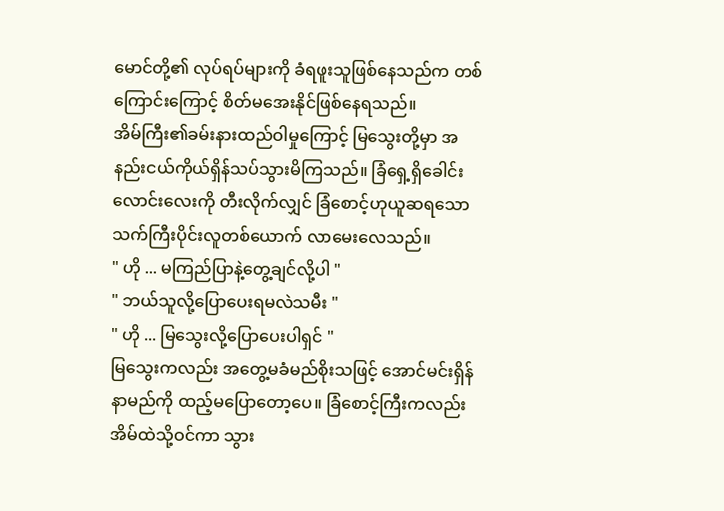မောင်တို့၏ လုပ်ရပ်များကို ခံရဖူးသူဖြစ်နေသည်က တစ်ကြောင်းကြောင့် စိတ်မအေးနိုင်ဖြစ်နေရသည်။
အိမ်ကြီး၏ခမ်းနားထည်ဝါမှုကြောင့် မြသွေးတို့မှာ အ
နည်းငယ်ကိုယ်ရှိန်သပ်သွားမိကြသည်။ ခြံရှေ့ရှိခေါင်း
လောင်းလေးကို တီးလိုက်လျှင် ခြံစောင့်ဟုယူဆရသော
သက်ကြီးပိုင်းလူတစ်ယောက် လာမေးလေသည်။
" ဟို ... မကြည်ပြာနဲ့တွေ့ချင်လို့ပါ "
" ဘယ်သူလို့ပြောပေးရမလဲသမီး "
" ဟို ... မြသွေးလို့ပြောပေးပါရှင် "
မြသွေးကလည်း အတွေ့မခံမည်စိုးသဖြင့် အောင်မင်းရှိန်
နာမည်ကို ထည့်မပြောတော့ပေ။ ခြံစောင့်ကြီးကလည်း
အိမ်ထဲသို့ဝင်ကာ သွား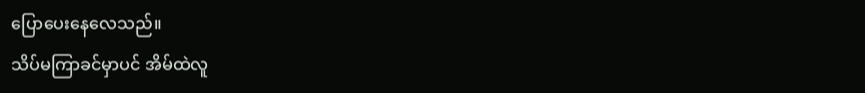ပြောပေးနေလေသည်။
သိပ်မကြာခင်မှာပင် အိမ်ထဲလူ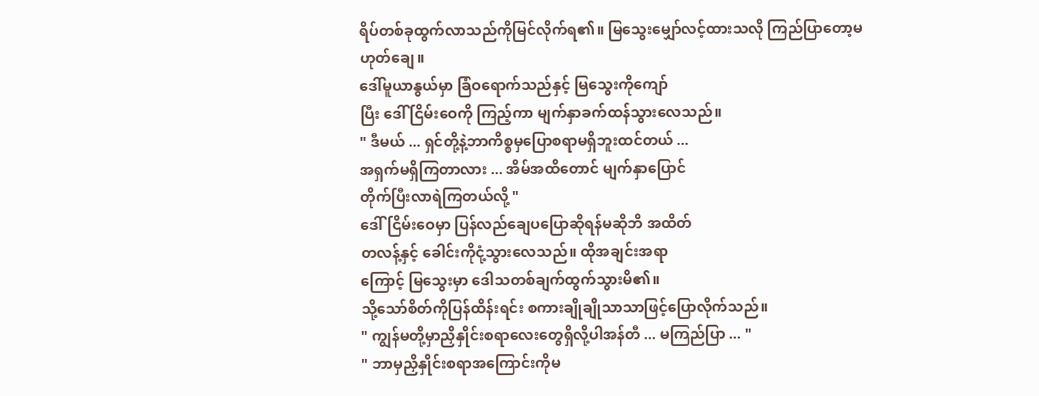ရိပ်တစ်ခုထွက်လာသည်ကိုမြင်လိုက်ရ၏။ မြသွေးမျှော်လင့်ထားသလို ကြည်ပြာတော့မဟုတ်ချေ။
ဒေါ်မူယာနွယ်မှာ ခြံဝရောက်သည်နှင့် မြသွေးကိုကျော်
ပြီး ဒေါ် ငြိမ်းဝေကို ကြည့်ကာ မျက်နှာခက်ထန်သွားလေသည်။
" ဒီမယ် ... ရှင်တို့နဲ့ဘာကိစ္စမှပြောစရာမရှိဘူးထင်တယ် ...
အရှက်မရှိကြတာလား ... အိမ်အထိတောင် မျက်နှာပြောင်
တိုက်ပြီးလာရဲကြတယ်လို့ "
ဒေါ်ငြိမ်းဝေမှာ ပြန်လည်ချေပပြောဆိုရန်မဆိုဘိ အထိတ်
တလန့်နှင့် ခေါင်းကိုငုံ့သွားလေသည်။ ထိုအချင်းအရာ
ကြောင့် မြသွေးမှာ ဒေါသတစ်ချက်ထွက်သွားမိ၏။
သို့သော်စိတ်ကိုပြန်ထိန်းရင်း စကားချိုချိုသာသာဖြင့်ပြောလိုက်သည်။
" ကျွန်မတို့မှာညှိနှိုင်းစရာလေးတွေရှိလို့ပါအန်တီ ... မကြည်ပြာ ... "
" ဘာမှညှိနှိုင်းစရာအကြောင်းကိုမ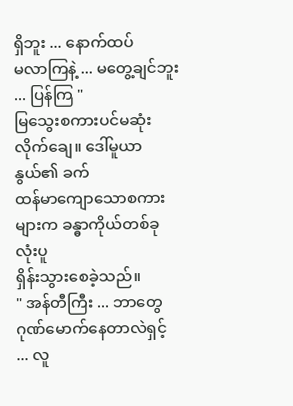ရှိဘူး ... နောက်ထပ်
မလာကြနဲ့ ... မတွေ့ချင်ဘူး ... ပြန်ကြ "
မြသွေးစကားပင်မဆုံးလိုက်ချေ။ ဒေါ်မူယာနွယ်၏ ခက်
ထန်မာကျောသောစကားများက ခန္ဓာကိုယ်တစ်ခုလုံးပူ
ရှိန်းသွားစေခဲ့သည်။
" အန်တီကြီး ... ဘာတွေဂုဏ်မောက်နေတာလဲရှင့် ... လူ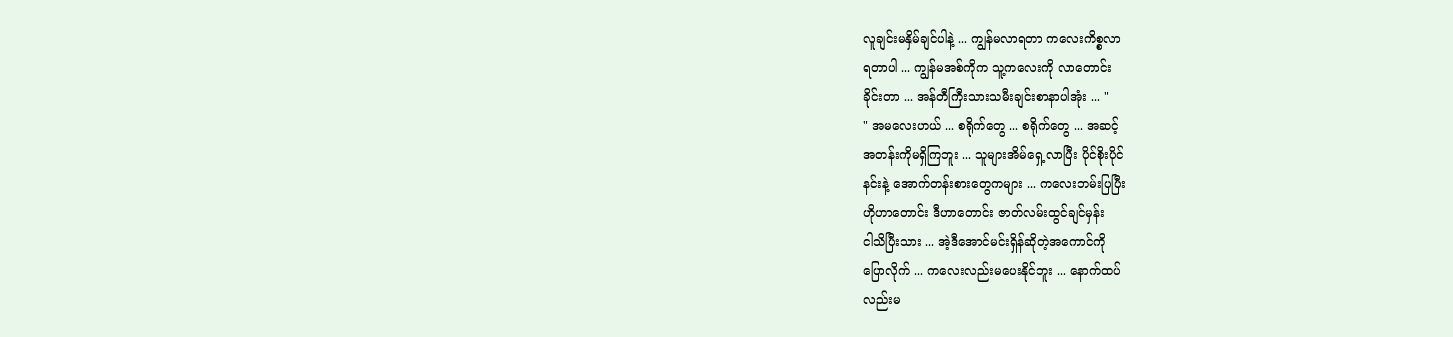လူချင်းမနှိမ်ချင်ပါနဲ့ ... ကျွန်မလာရတာ ကလေးကိစ္စလာ
ရတာပါ ... ကျွန်မအစ်ကိုက သူ့ကလေးကို လာတောင်း
ခိုင်းတာ ... အန်တီကြီးသားသမီးချင်းစာနာပါအုံး ... "
" အမလေးဟယ် ... စရိုက်တွေ ... စရိုက်တွေ ... အဆင့်
အတန်းကိုမရှိကြဘူး ... သူများအိမ်ရှေ့လာပြီး ပိုင်စိုးပိုင်
နင်းနဲ့ အောက်တန်းစားတွေကများ ... ကလေးဘမ်းပြပြီး
ဟိုဟာတောင်း ဒီဟာတောင်း ဇာတ်လမ်းထွင်ချင်မှန်း
ငါသိပြီးသား ... အဲ့ဒီအောင်မင်းရှိန်ဆိုတဲ့အကောင်ကို
ပြောလိုက် ... ကလေးလည်းမပေးနိုင်ဘူး ... နောက်ထပ်
လည်းမ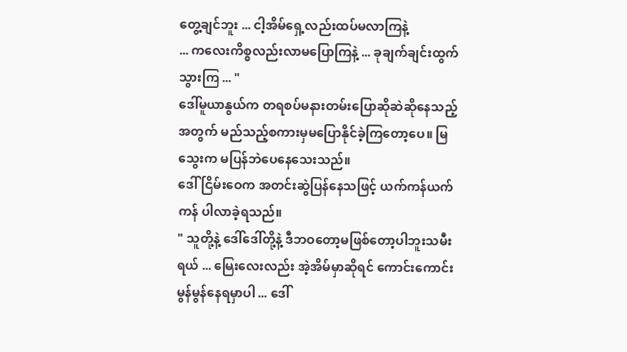တွေ့ချင်ဘူး ... ငါ့အိမ်ရှေ့လည်းထပ်မလာကြနဲ့
... ကလေးကိစ္စလည်းလာမပြောကြနဲ့ ... ခုချက်ချင်းထွက်
သွားကြ ... "
ဒေါ်မူယာနွယ်က တရစပ်မနားတမ်းပြောဆိုဆဲဆိုနေသည့်
အတွက် မည်သည့်စကားမှမပြောနိုင်ခဲ့ကြတော့ပေ။ မြ
သွေးက မပြန်ဘဲပေနေသေးသည်။
ဒေါ်ငြိမ်းဝေက အတင်းဆွဲပြန်နေသဖြင့် ယက်ကန်ယက်
ကန် ပါလာခဲ့ရသည်။
" သူတို့နဲ့ ဒေါ်ဒေါ်တို့နဲ့ ဒီဘဝတော့မဖြစ်တော့ပါဘူးသမီး
ရယ် ... မြေးလေးလည်း အဲ့အိမ်မှာဆိုရင် ကောင်းကောင်း
မွန်မွန်နေရမှာပါ ... ဒေါ်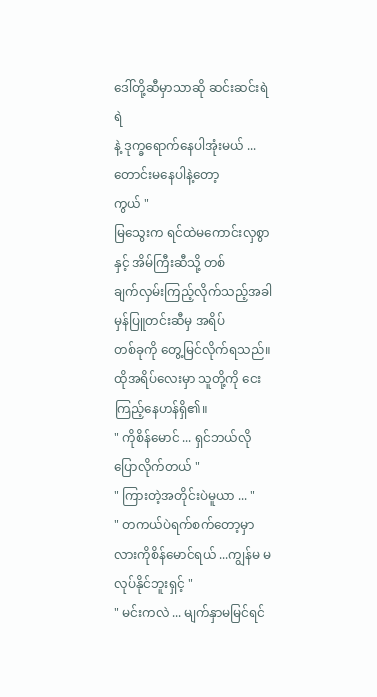ဒေါ်တို့ဆီမှာသာဆို ဆင်းဆင်းရဲရဲ
နဲ့ ဒုက္ခရောက်နေပါအုံးမယ် ... တောင်းမနေပါနဲ့တော့
ကွယ် "
မြသွေးက ရင်ထဲမကောင်းလှစွာနှင့် အိမ်ကြီးဆီသို့ တစ်
ချက်လှမ်းကြည့်လိုက်သည့်အခါ မှန်ပြူတင်းဆီမှ အရိပ်
တစ်ခုကို တွေ့မြင်လိုက်ရသည်။ ထိုအရိပ်လေးမှာ သူတို့ကို ငေးကြည့်နေဟန်ရှိ၏။
" ကိုစိန်မောင် ... ရှင်ဘယ်လိုပြောလိုက်တယ် "
" ကြားတဲ့အတိုင်းပဲမူယာ ... "
" တကယ်ပဲရက်စက်တော့မှာလားကိုစိန်မောင်ရယ် ...ကျွန်မ မလုပ်နိုင်ဘူးရှင့် "
" မင်းကလဲ ... မျက်နှာမမြင်ရင်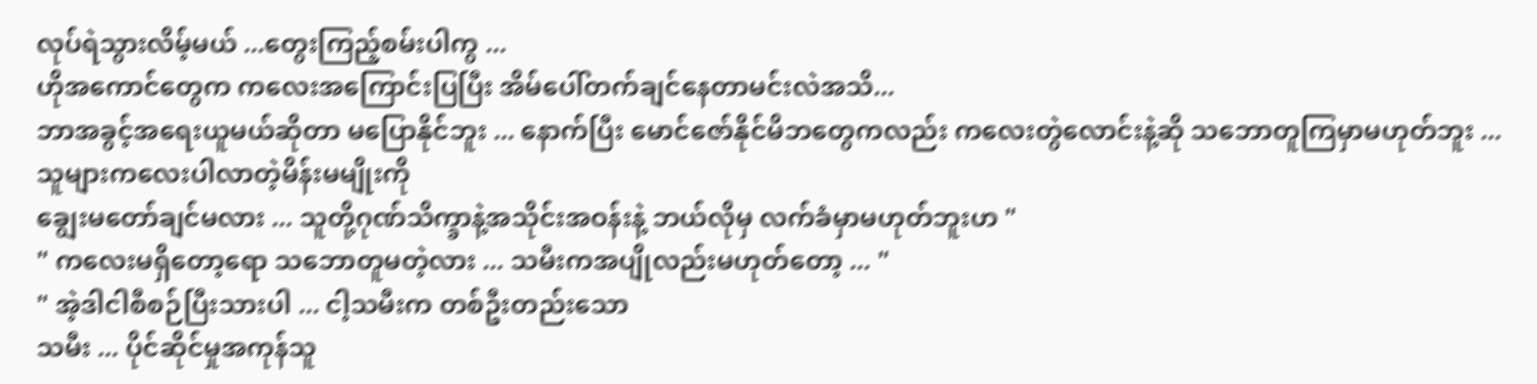လုပ်ရဲသွားလိမ့်မယ် ...တွေးကြည့်စမ်းပါကွ ...
ဟိုအကောင်တွေက ကလေးအကြောင်းပြပြီး အိမ်ပေါ်တက်ချင်နေတာမင်းလဲအသိ...
ဘာအခွင့်အရေးယူမယ်ဆိုတာ မပြောနိုင်ဘူး ... နောက်ပြီး မောင်ဇော်နိုင်မိဘတွေကလည်း ကလေးတွဲလောင်းနဲ့ဆို သဘောတူကြမှာမဟုတ်ဘူး ... သူများကလေးပါလာတဲ့မိန်းမမျိုးကို
ချွေးမတော်ချင်မလား ... သူတို့ဂုဏ်သိက္ခာနဲ့အသိုင်းအဝန်းနဲ့ ဘယ်လိုမှ လက်ခံမှာမဟုတ်ဘူးဟ "
" ကလေးမရှိတော့ရော သဘောတူမတဲ့လား ... သမီးကအပျိုလည်းမဟုတ်တော့ ... "
" အဲ့ဒါငါစီစဉ်ပြီးသားပါ ... ငါ့သမီးက တစ်ဦးတည်းသော
သမီး ... ပိုင်ဆိုင်မှုအကုန်သူ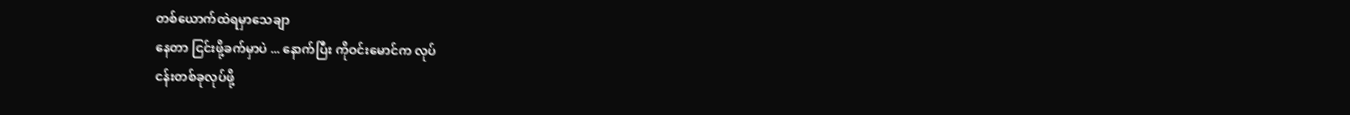တစ်ယောက်ထဲရမှာသေချာ
နေတာ ငြင်းဖို့ခက်မှာပဲ ... နောက်ပြီး ကိုဝင်းမောင်က လုပ်
ငန်းတစ်ခုလုပ်ဖို့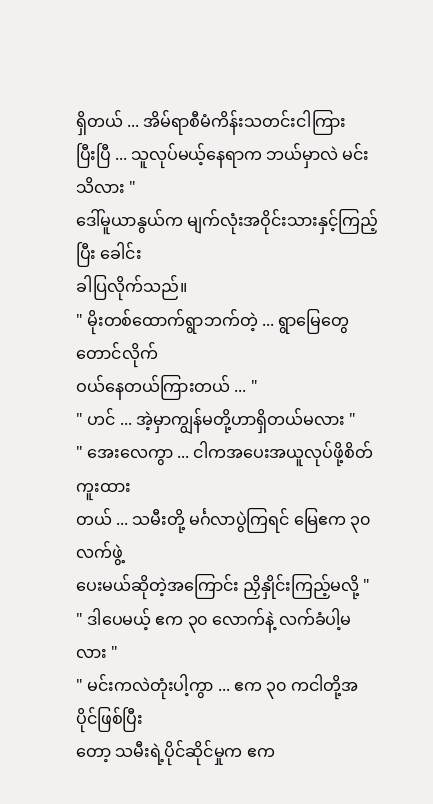ရှိတယ် ... အိမ်ရာစီမံကိန်းသတင်းငါကြား
ပြီးပြီ ... သူလုပ်မယ့်နေရာက ဘယ်မှာလဲ မင်းသိလား "
ဒေါ်မူယာနွယ်က မျက်လုံးအဝိုင်းသားနှင့်ကြည့်ပြီး ခေါင်း
ခါပြလိုက်သည်။
" မိုးတစ်ထောက်ရွာဘက်တဲ့ ... ရွာမြေတွေတောင်လိုက်
ဝယ်နေတယ်ကြားတယ် ... "
" ဟင် ... အဲ့မှာကျွန်မတို့ဟာရှိတယ်မလား "
" အေးလေကွာ ... ငါကအပေးအယူလုပ်ဖို့စိတ်ကူးထား
တယ် ... သမီးတို့ မင်္ဂလာပွဲကြရင် မြေဧက ၃၀ လက်ဖွဲ့
ပေးမယ်ဆိုတဲ့အကြောင်း ညှိနှိုင်းကြည့်မလို့ "
" ဒါပေမယ့် ဧက ၃၀ လောက်နဲ့ လက်ခံပါ့မလား "
" မင်းကလဲတုံးပါ့ကွာ ... ဧက ၃၀ ကငါတို့အပိုင်ဖြစ်ပြီး
တော့ သမီးရဲ့ပိုင်ဆိုင်မှုက ဧက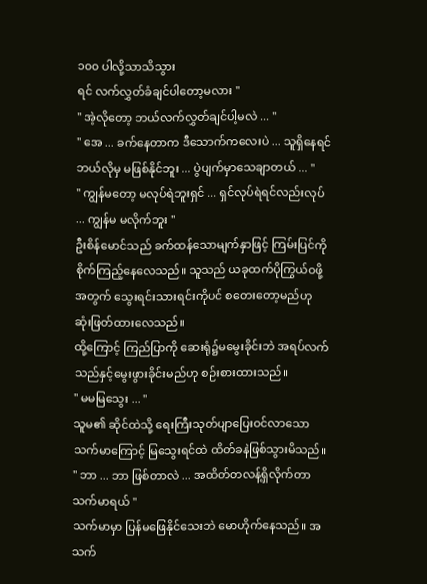၁၀၀ ပါလို့သာသိသွား
ရင် လက်လွှတ်ခံချင်ပါတော့မလား "
" အဲ့လိုတော့ ဘယ်လက်လွှတ်ချင်ပါ့မလဲ ... "
" အေ ... ခက်နေတာက ဒီသောက်ကလေးပဲ ... သူရှိနေရင်
ဘယ်လိုမှ မဖြစ်နိုင်ဘူး ... ပွဲပျက်မှာသေချာတယ် ... "
" ကျွန်မတော့ မလုပ်ရဲဘူးရှင် ... ရှင်လုပ်ရဲရင်လည်းလုပ်
... ကျွန်မ မလိုက်ဘူး "
ဦးစိန်မောင်သည် ခက်ထန်သောမျက်နှာဖြင့် ကြမ်းပြင်ကို
စိုက်ကြည့်နေလေသည်။ သူသည် ယခုထက်ပိုကြွယ်ဝဖို့
အတွက် သွေးရင်းသားရင်းကိုပင် စတေးတော့မည်ဟု
ဆုံးဖြတ်ထားလေသည်။
ထို့ကြောင့် ကြည်ပြာကို ဆေးရုံ၌မမွေးခိုင်းဘဲ အရပ်လက်
သည်နှင့်မွေးဖွားခိုင်းမည်ဟု စဉ်းစားထားသည်။
" မမမြသွေး ... "
သူမ၏ ဆိုင်ထဲသို့ ရေးကြီးသုတ်ပျာပြေးဝင်လာသော
သက်မာကြောင့် မြသွေးရင်ထဲ ထိတ်ခနဲဖြစ်သွားမိသည်။
" ဘာ ... ဘာ ဖြစ်တာလဲ ... အထိတ်တလန့်ရှိလိုက်တာ
သက်မာရယ် "
သက်မာမှာ ပြန်မဖြေနိုင်သေးဘဲ မောဟိုက်နေသည်။ အ
သက်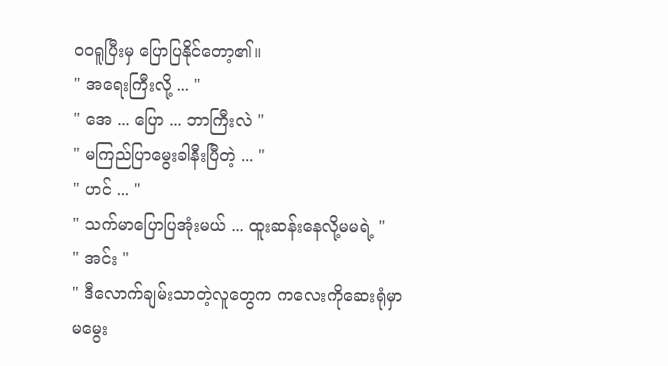ဝဝရူပြီးမှ ပြောပြနိုင်တော့၏။
" အရေးကြီးလို့ ... "
" အေ ... ပြော ... ဘာကြီးလဲ "
" မကြည်ပြာမွေးခါနီးပြီတဲ့ ... "
" ဟင် ... "
" သက်မာပြောပြအုံးမယ် ... ထူးဆန်းနေလို့မမရဲ့ "
" အင်း "
" ဒီလောက်ချမ်းသာတဲ့လူတွေက ကလေးကိုဆေးရုံမှာ
မမွေး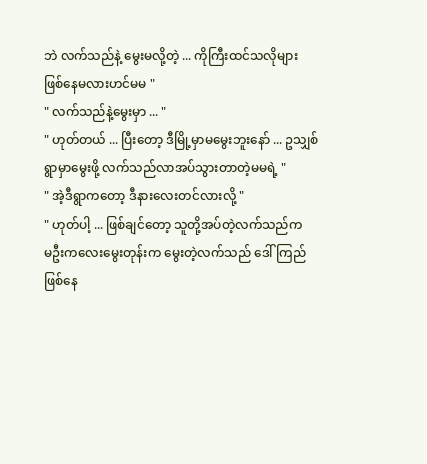ဘဲ လက်သည်နဲ့ မွေးမလို့တဲ့ ... ကိုကြီးထင်သလိုများ
ဖြစ်နေမလားဟင်မမ "
" လက်သည်နဲ့မွေးမှာ ... "
" ဟုတ်တယ် ... ပြီးတော့ ဒီမြို့မှာမမွေးဘူးနော် ... ဥသျှစ်
ရွာမှာမွေးဖို့ လက်သည်လာအပ်သွားတာတဲ့မမရဲ့ "
" အဲ့ဒီရွာကတော့ ဒီနားလေးတင်လားလို့ "
" ဟုတ်ပါ့ ... ဖြစ်ချင်တော့ သူတို့အပ်တဲ့လက်သည်က
မဦးကလေးမွေးတုန်းက မွေးတဲ့လက်သည် ဒေါ်ကြည်
ဖြစ်နေ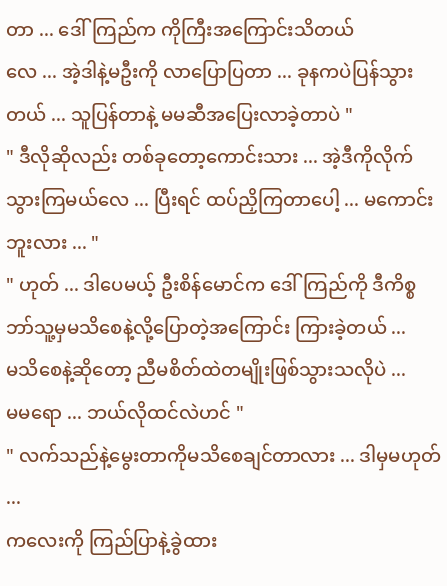တာ ... ဒေါ်ကြည်က ကိုကြီးအကြောင်းသိတယ်
လေ ... အဲ့ဒါနဲ့မဦးကို လာပြောပြတာ ... ခုနကပဲပြန်သွား
တယ် ... သူပြန်တာနဲ့ မမဆီအပြေးလာခဲ့တာပဲ "
" ဒီလိုဆိုလည်း တစ်ခုတော့ကောင်းသား ... အဲ့ဒီကိုလိုက်
သွားကြမယ်လေ ... ပြီးရင် ထပ်ညှိကြတာပေါ့ ... မကောင်းဘူးလား ... "
" ဟုတ် ... ဒါပေမယ့် ဦးစိန်မောင်က ဒေါ်ကြည်ကို ဒီကိစ္စ
ဘာ်သူ့မှမသိစေနဲ့လို့ပြောတဲ့အကြောင်း ကြားခဲ့တယ် ...
မသိစေနဲ့ဆိုတော့ ညီမစိတ်ထဲတမျိုးဖြစ်သွားသလိုပဲ ...
မမရော ... ဘယ်လိုထင်လဲဟင် "
" လက်သည်နဲ့မွေးတာကိုမသိစေချင်တာလား ... ဒါမှမဟုတ် ...
ကလေးကို ကြည်ပြာနဲ့ခွဲထား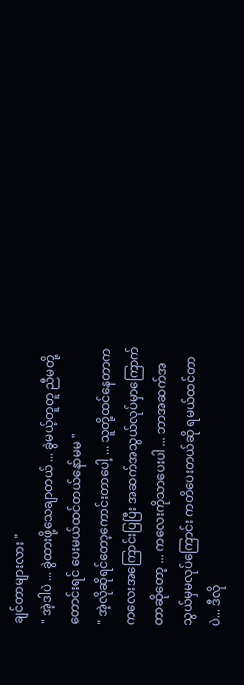ချင်တာများလား "
" အဲ့ဒါပဲ ... ခွဲထားဖို့သေချာတယ် ... ခွဲမယ့်တူတူ ညီမတို့
တောင်းရင် ပေးမယ်ထင်တယ်နော်မမ "
" အဲ့လိုဆိုရင်တော့ကောင်းတာပေါ့ ... သူတို့ထင်နေတာက
ကလေးအကြောင်းပြပြီး အဆက်အသွယ်လုပ်မှာကြောက်
တာဆိုတော့ ... ကလေးကိုသာပေးပါ ... ဘာအဆက်အ
သွယ်မှမလုပ်ကြောင်း ကတိပေးတယ်ဆို ရမယ်ထင်တာ
ပဲ... ဒီလို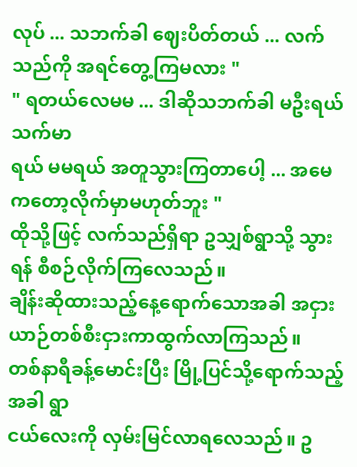လုပ် ... သဘက်ခါ ဈေးပိတ်တယ် ... လက်သည်ကို အရင်တွေ့ကြမလား "
" ရတယ်လေမမ ... ဒါဆိုသဘက်ခါ မဦးရယ် သက်မာ
ရယ် မမရယ် အတူသွားကြတာပေါ့ ... အမေကတော့လိုက်မှာမဟုတ်ဘူး "
ထိုသို့ဖြင့် လက်သည်ရှိရာ ဥသျှစ်ရွာသို့ သွားရန် စီစဉ်လိုက်ကြလေသည်။
ချိန်းဆိုထားသည့်နေ့ရောက်သောအခါ အငှားယာဉ်တစ်စီးငှားကာထွက်လာကြသည်။
တစ်နာရီခန့်မောင်းပြီး မြို့ပြင်သို့ရောက်သည့်အခါ ရွာ
ငယ်လေးကို လှမ်းမြင်လာရလေသည်။ ဥ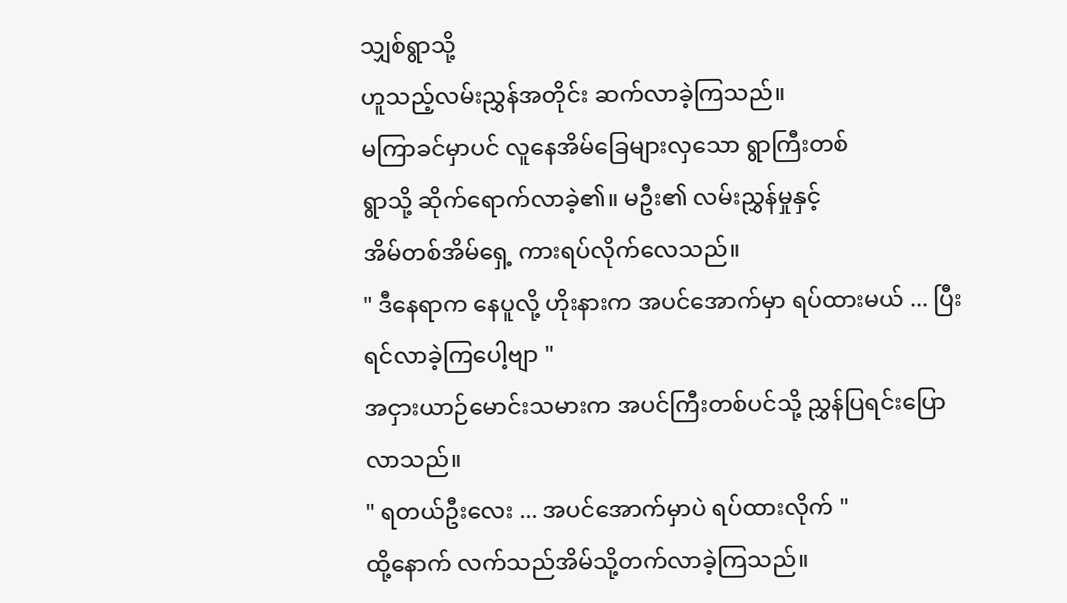သျှစ်ရွာသို့
ဟူသည့်လမ်းညွှန်အတိုင်း ဆက်လာခဲ့ကြသည်။
မကြာခင်မှာပင် လူနေအိမ်ခြေများလှသော ရွာကြီးတစ်
ရွာသို့ ဆိုက်ရောက်လာခဲ့၏။ မဦး၏ လမ်းညွှန်မှုနှင့်
အိမ်တစ်အိမ်ရှေ့ ကားရပ်လိုက်လေသည်။
" ဒီနေရာက နေပူလို့ ဟိုးနားက အပင်အောက်မှာ ရပ်ထားမယ် ... ပြီးရင်လာခဲ့ကြပေါ့ဗျာ "
အငှားယာဉ်မောင်းသမားက အပင်ကြီးတစ်ပင်သို့ ညွှန်ပြရင်းပြောလာသည်။
" ရတယ်ဦးလေး ... အပင်အောက်မှာပဲ ရပ်ထားလိုက် "
ထို့နောက် လက်သည်အိမ်သို့တက်လာခဲ့ကြသည်။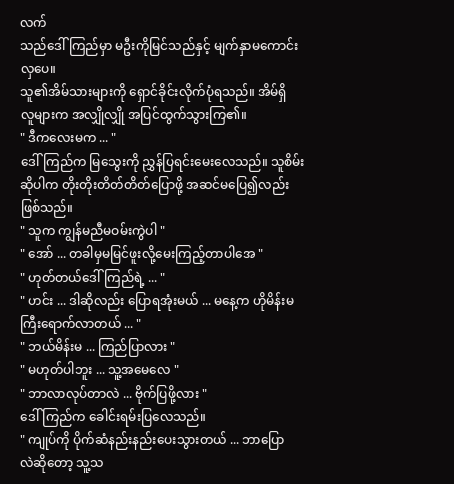လက်
သည်ဒေါ်ကြည်မှာ မဦးကိုမြင်သည်နှင့် မျက်နှာမကောင်း
လှပေ။
သူ၏အိမ်သားများကို ရှောင်ခိုင်းလိုက်ပုံရသည်။ အိမ်ရှိ
လူများက အလျှိုလျှို အပြင်ထွက်သွားကြ၏။
" ဒီကလေးမက ... "
ဒေါ်ကြည်က မြသွေးကို ညွှန်ပြရင်းမေးလေသည်။ သူစိမ်း
ဆိုပါက တိုးတိုးတိတ်တိတ်ပြောဖို့ အဆင်မပြေ၍လည်း
ဖြစ်သည်။
" သူက ကျွန်မညီမဝမ်းကွဲပါ "
" အော် ... တခါမှမမြင်ဖူးလို့မေးကြည့်တာပါအေ "
" ဟုတ်တယ်ဒေါ်ကြည်ရဲ့ ... "
" ဟင်း ... ဒါဆိုလည်း ပြောရအုံးမယ် ... မနေ့က ဟိုမိန်းမ
ကြီးရောက်လာတယ် ... "
" ဘယ်မိန်းမ ... ကြည်ပြာလား "
" မဟုတ်ပါဘူး ... သူ့အမေလေ "
" ဘာလာလုပ်တာလဲ ... ဗိုက်ပြဖို့လား "
ဒေါ်ကြည်က ခေါင်းရမ်းပြလေသည်။
" ကျုပ်ကို ပိုက်ဆံနည်းနည်းပေးသွားတယ် ... ဘာပြော
လဲဆိုတော့ သူ့သ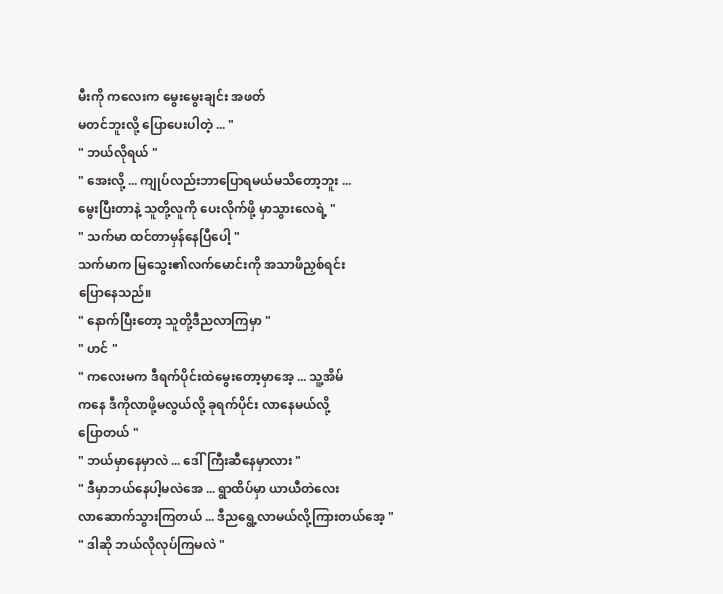မီးကို ကလေးက မွေးမွေးချင်း အဖတ်
မတင်ဘူးလို့ ပြောပေးပါတဲ့ ... "
" ဘယ်လိုရယ် "
" အေးလို့ ... ကျုပ်လည်းဘာပြောရမယ်မသိတော့ဘူး ...
မွေးပြီးတာနဲ့ သူတို့လူကို ပေးလိုက်ဖို့ မှာသွားလေရဲ့ "
" သက်မာ ထင်တာမှန်နေပြီပေါ့ "
သက်မာက မြသွေး၏လက်မောင်းကို အသာဖိညှစ်ရင်း
ပြောနေသည်။
" နောက်ပြီးတော့ သူတို့ဒီညလာကြမှာ "
" ဟင် "
" ကလေးမက ဒီရက်ပိုင်းထဲမွေးတော့မှာအေ့ ... သူ့အိမ်
ကနေ ဒီကိုလာဖို့မလွယ်လို့ ခုရက်ပိုင်း လာနေမယ်လို့
ပြောတယ် "
" ဘယ်မှာနေမှာလဲ ... ဒေါ်ကြီးဆီနေမှာလား "
" ဒီမှာဘယ်နေပါ့မလဲအေ ... ရွာထိပ်မှာ ယာယီတဲလေး
လာဆောက်သွားကြတယ် ... ဒီညရွေ့လာမယ်လို့ကြားတယ်အေ့ "
" ဒါဆို ဘယ်လိုလုပ်ကြမလဲ "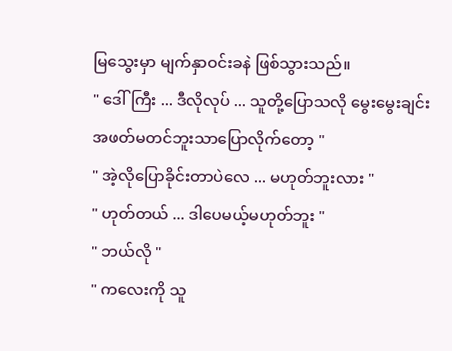မြသွေးမှာ မျက်နှာဝင်းခနဲ ဖြစ်သွားသည်။
" ဒေါ်ကြီး ... ဒီလိုလုပ် ... သူတို့ပြောသလို မွေးမွေးချင်း
အဖတ်မတင်ဘူးသာပြောလိုက်တော့ "
" အဲ့လိုပြောခိုင်းတာပဲလေ ... မဟုတ်ဘူးလား "
" ဟုတ်တယ် ... ဒါပေမယ့်မဟုတ်ဘူး "
" ဘယ်လို "
" ကလေးကို သူ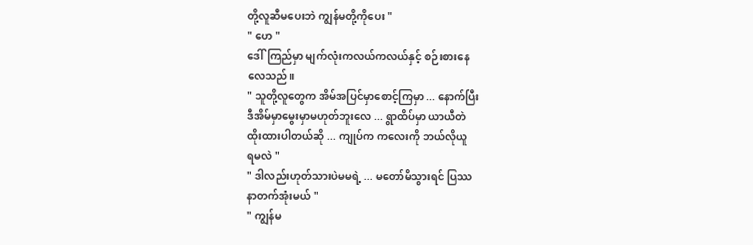တို့လူဆီမပေးဘဲ ကျွန်မတို့ကိုပေး "
" ဟေ "
ဒေါ်ကြည်မှာ မျက်လုံးကလယ်ကလယ်နှင့် စဉ်းစားနေ
လေသည်။
" သူတို့လူတွေက အိမ်အပြင်မှာစောင့်ကြမှာ ... နောက်ပြီး
ဒီအိမ်မှာမွေးမှာမဟုတ်ဘူးလေ ... ရွာထိပ်မှာ ယာယီတဲ
ထိုးထားပါတယ်ဆို ... ကျုပ်က ကလေးကို ဘယ်လိုယူ
ရမလဲ "
" ဒါလည်းဟုတ်သားပဲမမရဲ့ ... မတော်မိသွားရင် ပြဿ
နာတက်အုံးမယ် "
" ကျွန်မ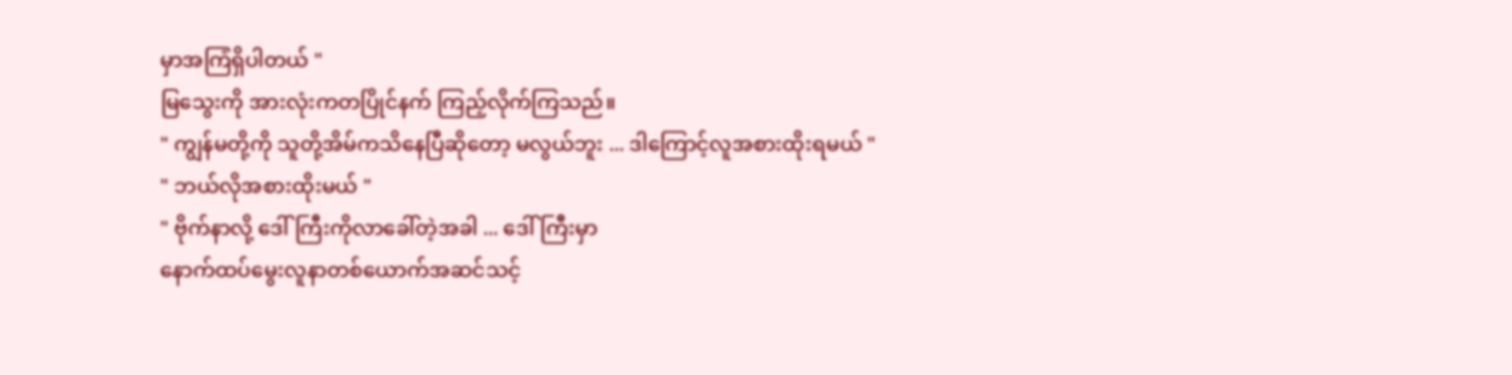မှာအကြံရှိပါတယ် "
မြသွေးကို အားလုံးကတပြိုင်နက် ကြည့်လိုက်ကြသည်။
" ကျွန်မတို့ကို သူတို့အိမ်ကသိနေပြီဆိုတော့ မလွယ်ဘူး ... ဒါကြောင့်လူအစားထိုးရမယ် "
" ဘယ်လိုအစားထိုးမယ် "
" ဗိုက်နာလို့ ဒေါ်ကြီးကိုလာခေါ်တဲ့အခါ ... ဒေါ်ကြီးမှာ
နောက်ထပ်မွေးလူနာတစ်ယောက်အဆင်သင့်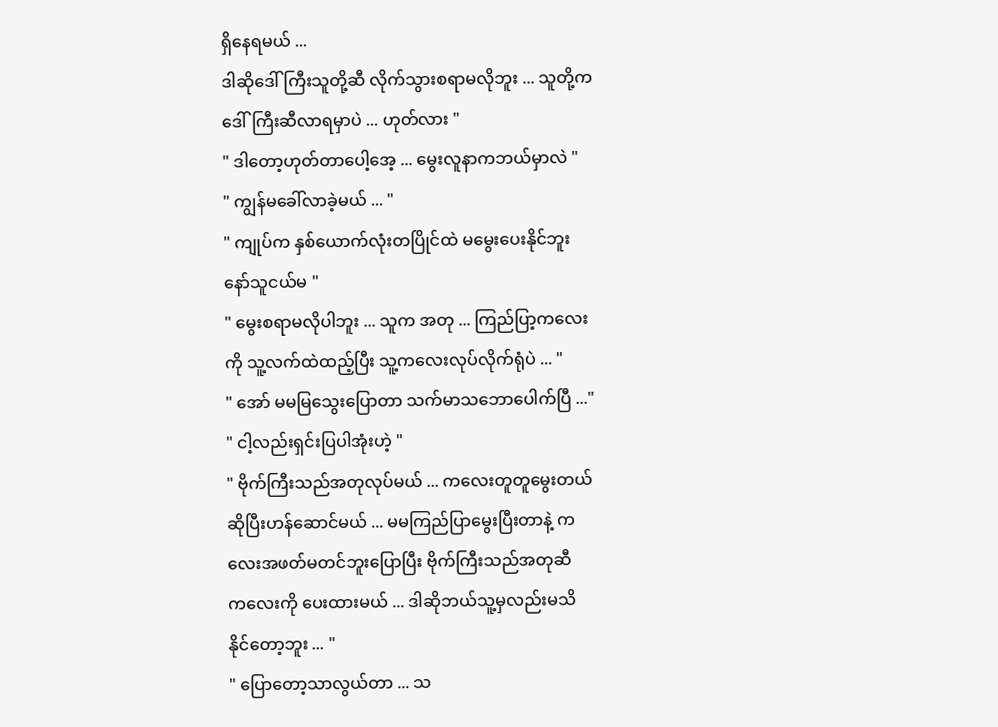ရှိနေရမယ် ...
ဒါဆိုဒေါ်ကြီးသူတို့ဆီ လိုက်သွားစရာမလိုဘူး ... သူတို့က
ဒေါ်ကြီးဆီလာရမှာပဲ ... ဟုတ်လား "
" ဒါတော့ဟုတ်တာပေါ့အေ့ ... မွေးလူနာကဘယ်မှာလဲ "
" ကျွန်မခေါ်လာခဲ့မယ် ... "
" ကျုပ်က နှစ်ယောက်လုံးတပြိုင်ထဲ မမွေးပေးနိုင်ဘူး
နော်သူငယ်မ "
" မွေးစရာမလိုပါဘူး ... သူက အတု ... ကြည်ပြာ့ကလေး
ကို သူ့လက်ထဲထည့်ပြီး သူ့ကလေးလုပ်လိုက်ရုံပဲ ... "
" အော် မမမြသွေးပြောတာ သက်မာသဘောပေါက်ပြီ ..."
" ငါ့လည်းရှင်းပြပါအုံးဟဲ့ "
" ဗိုက်ကြီးသည်အတုလုပ်မယ် ... ကလေးတူတူမွေးတယ်
ဆိုပြီးဟန်ဆောင်မယ် ... မမကြည်ပြာမွေးပြီးတာနဲ့ က
လေးအဖတ်မတင်ဘူးပြောပြီး ဗိုက်ကြီးသည်အတုဆီ
ကလေးကို ပေးထားမယ် ... ဒါဆိုဘယ်သူ့မှလည်းမသိ
နိုင်တော့ဘူး ... "
" ပြောတော့သာလွယ်တာ ... သ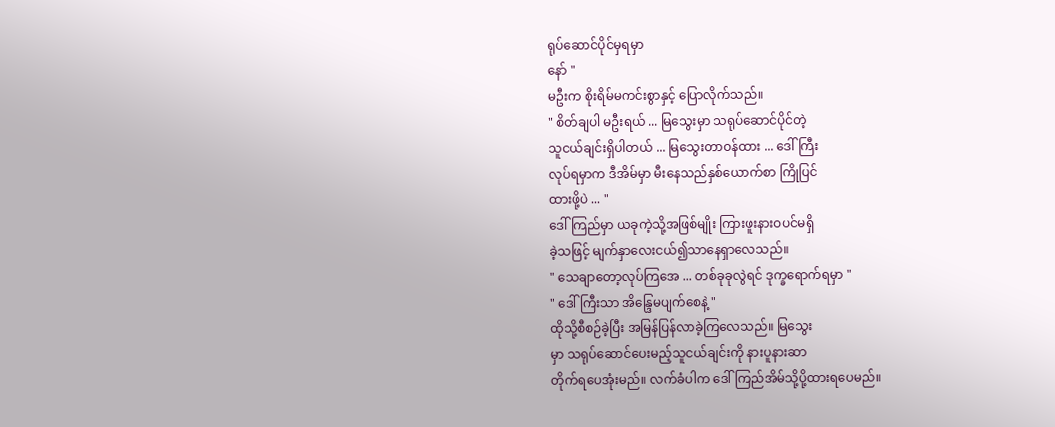ရုပ်ဆောင်ပိုင်မှရမှာ
နော် "
မဦးက စိုးရိမ်မကင်းစွာနှင့် ပြောလိုက်သည်။
" စိတ်ချပါ မဦးရယ် ... မြသွေးမှာ သရုပ်ဆောင်ပိုင်တဲ့
သူငယ်ချင်းရှိပါတယ် ... မြသွေးတာဝန်ထား ... ဒေါ်ကြီး
လုပ်ရမှာက ဒီအိမ်မှာ မီးနေသည်နှစ်ယောက်စာ ကြိုပြင်
ထားဖို့ပဲ ... "
ဒေါ်ကြည်မှာ ယခုကဲ့သို့အဖြစ်မျိုး ကြားဖူးနားဝပင်မရှိ
ခဲ့သဖြင့် မျက်နှာလေးငယ်၍သာနေရှာလေသည်။
" သေချာတော့လုပ်ကြအေ ... တစ်ခုခုလွဲရင် ဒုက္ခရောက်ရမှာ "
" ဒေါ်ကြီးသာ အိန္ဒြေမပျက်စေနဲ့ "
ထိုသို့စီစဉ်ခဲ့ပြီး အမြန်ပြန်လာခဲ့ကြလေသည်။ မြသွေး
မှာ သရုပ်ဆောင်ပေးမည့်သူငယ်ချင်းကို နားပူနားဆာ
တိုက်ရပေအုံးမည်။ လက်ခံပါက ဒေါ်ကြည်အိမ်သို့ပို့ထားရပေမည်။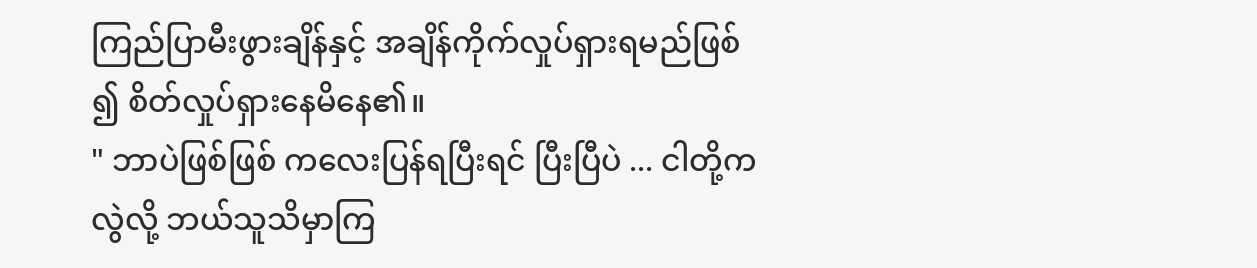ကြည်ပြာမီးဖွားချိန်နှင့် အချိန်ကိုက်လှုပ်ရှားရမည်ဖြစ်
၍ စိတ်လှုပ်ရှားနေမိနေ၏။
" ဘာပဲဖြစ်ဖြစ် ကလေးပြန်ရပြီးရင် ပြီးပြီပဲ ... ငါတို့ကလွဲလို့ ဘယ်သူသိမှာကြ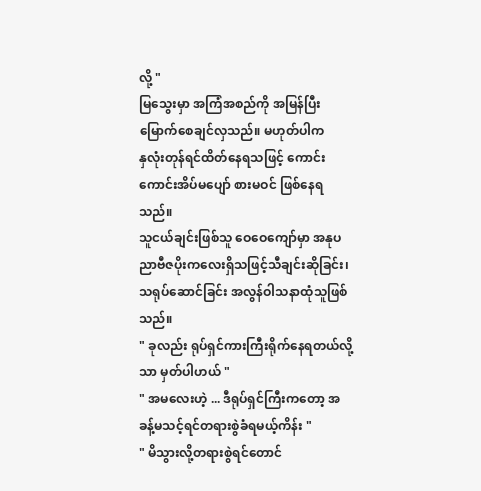လို့ "
မြသွေးမှာ အကြံအစည်ကို အမြန်ပြီးမြောက်စေချင်လှသည်။ မဟုတ်ပါက
နှလုံးတုန်ရင်ထိတ်နေရသဖြင့် ကောင်းကောင်းအိပ်မပျော် စားမဝင် ဖြစ်နေရသည်။
သူငယ်ချင်းဖြစ်သူ ဝေဝေကျော်မှာ အနုပညာဗီဇပိုးကလေးရှိသဖြင့်သီချင်းဆိုခြင်း၊ သရုပ်ဆောင်ခြင်း အလွန်ဝါသနာထုံသူဖြစ်သည်။
" ခုလည်း ရုပ်ရှင်ကားကြီးရိုက်နေရတယ်လို့သာ မှတ်ပါဟယ် "
" အမလေးဟဲ့ ... ဒီရုပ်ရှင်ကြီးကတော့ အခန့်မသင့်ရင်တရားစွဲခံရမယ့်ကိန်း "
" မိသွားလို့တရားစွဲရင်တောင်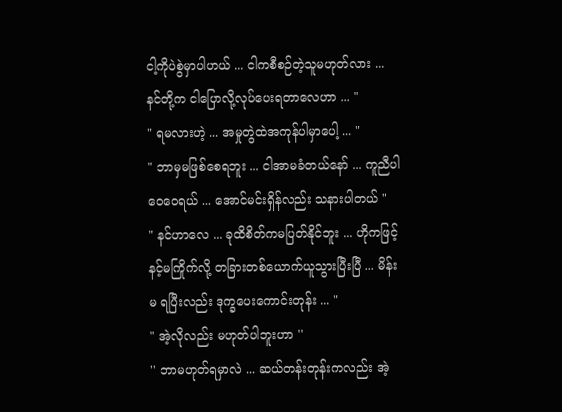ငါ့ကိုပဲစွဲမှာပါဟယ် ... ငါကစီစဉ်တဲ့သူမဟုတ်လား ...
နင်တို့က ငါပြောလို့လုပ်ပေးရတာလေဟာ ... "
" ရမလားဟဲ့ ... အမှုတွဲထဲအကုန်ပါမှာပေါ့ ... "
" ဘာမှမဖြစ်စေရဘူး ... ငါအာမခံတယ်နော် ... ကူညီပါ
ဝေဝေရယ် ... အောင်မင်းရှိန်လည်း သနားပါတယ် "
" နင်ဟာလေ ... ခုထိစိတ်ကမပြတ်နိုင်ဘူး ... ဟိုကဖြင့်
နင့်မကြိုက်လို့ တခြားတစ်ယောက်ယူသွားပြီးပြီ ... မိန်း
မ ရပြီးလည်း ဒုက္ခပေးကောင်းတုန်း ... "
" အဲ့လိုလည်း မဟုတ်ပါဘူးဟာ ''
'' ဘာမဟုတ်ရမှာလဲ ... ဆယ်တန်းတုန်းကလည်း အဲ့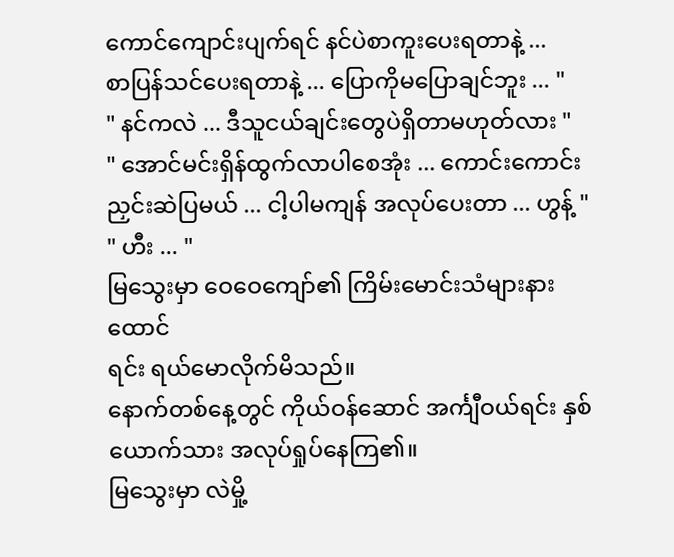ကောင်ကျောင်းပျက်ရင် နင်ပဲစာကူးပေးရတာနဲ့ ...
စာပြန်သင်ပေးရတာနဲ့ ... ပြောကိုမပြောချင်ဘူး ... "
" နင်ကလဲ ... ဒီသူငယ်ချင်းတွေပဲရှိတာမဟုတ်လား "
" အောင်မင်းရှိန်ထွက်လာပါစေအုံး ... ကောင်းကောင်း
ညှင်းဆဲပြမယ် ... ငါ့ပါမကျန် အလုပ်ပေးတာ ... ဟွန့် "
" ဟီး ... "
မြသွေးမှာ ဝေဝေကျော်၏ ကြိမ်းမောင်းသံများနားထောင်
ရင်း ရယ်မောလိုက်မိသည်။
နောက်တစ်နေ့တွင် ကိုယ်ဝန်ဆောင် အင်္ကျီဝယ်ရင်း နှစ်ယောက်သား အလုပ်ရှုပ်နေကြ၏။
မြသွေးမှာ လဲမှို့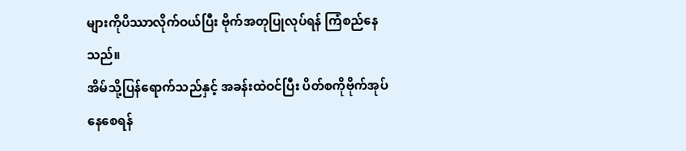များကိုပိဿာလိုက်ဝယ်ပြီး ဗိုက်အတုပြုလုပ်ရန် ကြံစည်နေသည်။
အိမ်သို့ပြန်ရောက်သည်နှင့် အခန်းထဲဝင်ပြီး ပိတ်စကိုဗိုက်အုပ်နေစေရန်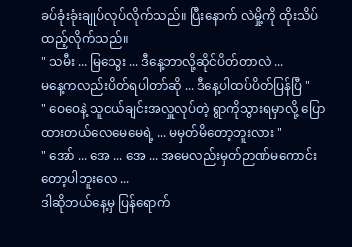ခပ်ခုံးခုံးချုပ်လုပ်လိုက်သည်။ ပြီးနောက် လဲမှို့ကို ထိုးသိပ်ထည့်လိုက်သည်။
" သမီး ... မြသွေး ... ဒီနေ့ဘာလို့ဆိုင်ပိတ်တာလဲ ...
မနေ့ကလည်းပိတ်ရပါတာ်ဆို ... ဒီနေ့ပါထပ်ပိတ်ပြန်ပြီ "
" ဝေဝေနဲ့ သူငယ်ချင်းအလှူလုပ်တဲ့ ရွာကိုသွားရမှာလို့ ပြောထားတယ်လေမေမေရဲ့ ... မမှတ်မိတော့ဘူးလား "
" အော် ... အေ ... အေ ... အမေလည်းမှတ်ဉာဏ်မကောင်းတော့ပါဘူးလေ ...
ဒါဆိုဘယ်နေ့မှ ပြန်ရောက်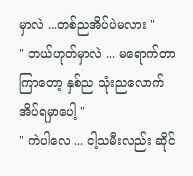မှာလဲ ...တစ်ညအိပ်ပဲမလား "
" ဘယ်ဟုတ်မှာလဲ ... မရောက်တာကြာတော့ နှစ်ည သုံးညလောက် အိပ်ရမှာပေါ့ "
" ကဲပါလေ ... ငါ့သမီးလည်း ဆိုင်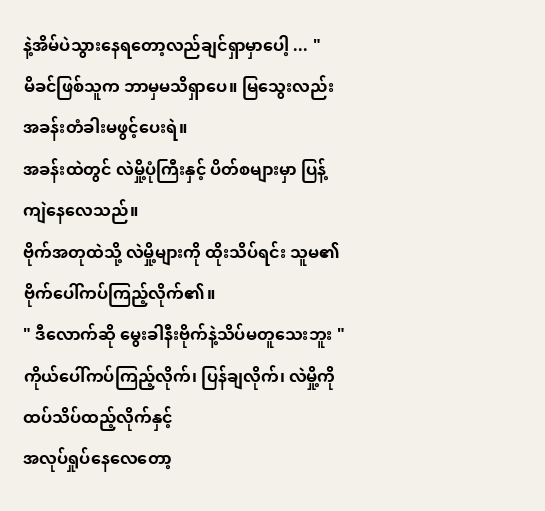နဲ့အိမ်ပဲသွားနေရတော့လည်ချင်ရှာမှာပေါ့ ... "
မိခင်ဖြစ်သူက ဘာမှမသိရှာပေ။ မြသွေးလည်း အခန်းတံခါးမဖွင့်ပေးရဲ။
အခန်းထဲတွင် လဲမှို့ပုံကြီးနှင့် ပိတ်စများမှာ ပြန့်ကျဲနေလေသည်။
ဗိုက်အတုထဲသို့ လဲမှို့များကို ထိုးသိပ်ရင်း သူမ၏ဗိုက်ပေါ်ကပ်ကြည့်လိုက်၏။
" ဒီလောက်ဆို မွေးခါနီးဗိုက်နဲ့သိပ်မတူသေးဘူး "
ကိုယ်ပေါ်ကပ်ကြည့်လိုက်၊ ပြန်ချလိုက်၊ လဲမှို့ကို ထပ်သိပ်ထည့်လိုက်နှင့်
အလုပ်ရှုပ်နေလေတော့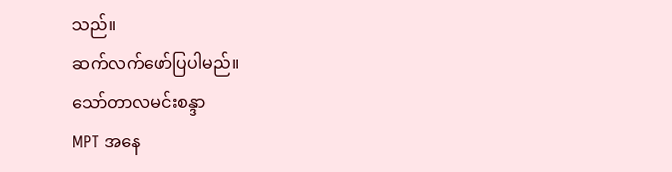သည်။
ဆက်လက်ဖော်ပြပါမည်။
သော်တာလမင်းစန္ဒာ
MPT အနေ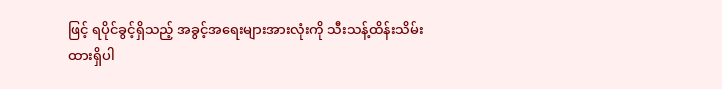ဖြင့် ရပိုင်ခွင့်ရှိသည့် အခွင့်အရေးများအားလုံးကို သီးသန့်ထိန်းသိမ်းထားရှိပါ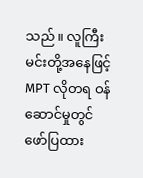သည်။ လူကြီးမင်းတို့အနေဖြင့် MPT လိုတရ ဝန်ဆောင်မှုတွင် ဖော်ပြထား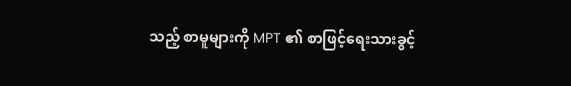သည့် စာမူများကို MPT ၏ စာဖြင့်ရေးသားခွင့်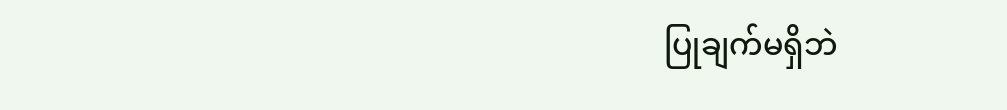ပြုချက်မရှိဘဲ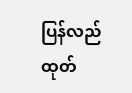ပြန်လည်ထုတ်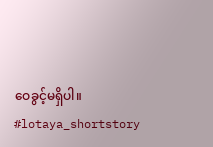ဝေခွင့်မရှိပါ။
#lotaya_shortstory